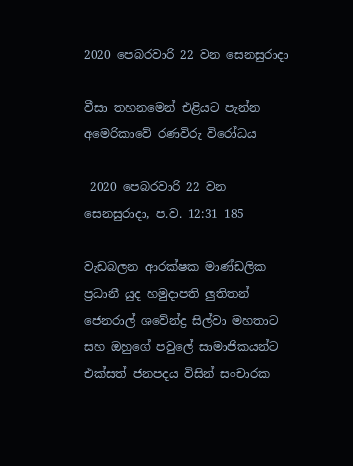2020 පෙබරවාරි 22 වන සෙනසුරාදා

වීසා තහනමෙන් එළියට පැන්න අමෙරිකාවේ රණවිරු විරෝධය

 2020 පෙබරවාරි 22 වන සෙනසුරාදා, ප.ව. 12:31 185

වැඩබලන ආරක්ෂක මාණ්ඩලික ප්‍රධානී යුද හමුදාපති ලුතිතන් ජෙනරාල් ශවේන්ද්‍ර සිල්වා මහතාට සහ ඔහුගේ පවුලේ සාමාජිකයන්ට එක්සත් ජනපදය විසින් සංචාරක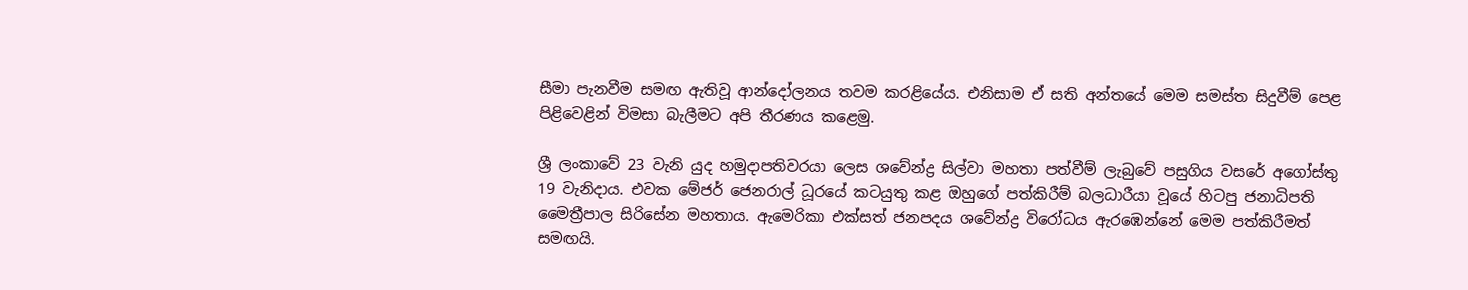සීමා පැනවීම සමඟ ඇතිවූ ආන්දෝලනය තවම කරළියේය. එනිසාම ඒ සති අන්තයේ මෙම සමස්ත සිදුවීම් පෙළ පිළිවෙළින් විමසා බැලීමට අපි තීරණය කළෙමු.

ශ්‍රී ලංකාවේ 23 වැනි යුද හමුදාපතිවරයා ලෙස ශවේන්ද්‍ර සිල්වා මහතා පත්වීම් ලැබුවේ පසුගිය වසරේ අගෝස්තු 19 වැනිදාය. එවක මේජර් ජෙනරාල් ධූරයේ කටයුතු කළ ඔහුගේ පත්කිරීම් බලධාරීයා වූයේ හිටපු ජනාධිපති මෛත්‍රීපාල සිරිසේන මහතාය. ඇමෙරිකා එක්සත් ජනපදය ශවේන්ද්‍ර විරෝධය ඇරඹෙන්නේ මෙම පත්කිරීමත් සමඟයි.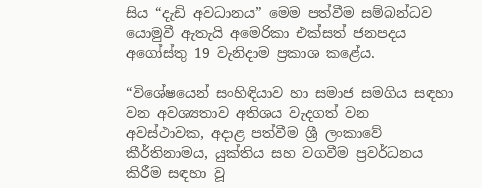සිය “දැඩි අවධානය” මෙම පත්වීම සම්බන්ධව යොමුවී ඇතැයි අමෙරිකා එක්සත් ජනපදය අගෝස්තු 19 වැනිදාම ප්‍රකාශ කළේය.

“විශේෂයෙන් සංහිඳියාව හා සමාජ සමගිය සඳහා වන අවශ්‍යතාව අතිශය වැදගත් වන අවස්ථාවක, අදාළ පත්වීම ශ්‍රී ලංකාවේ කීර්තිනාමය, යුක්තිය සහ වගවීම ප්‍රවර්ධනය කිරීම සඳහා වූ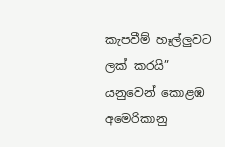කැපවීම් හෑල්ලුවට ලක් කරයි” යනුවෙන් කොළඹ අමෙරිකානු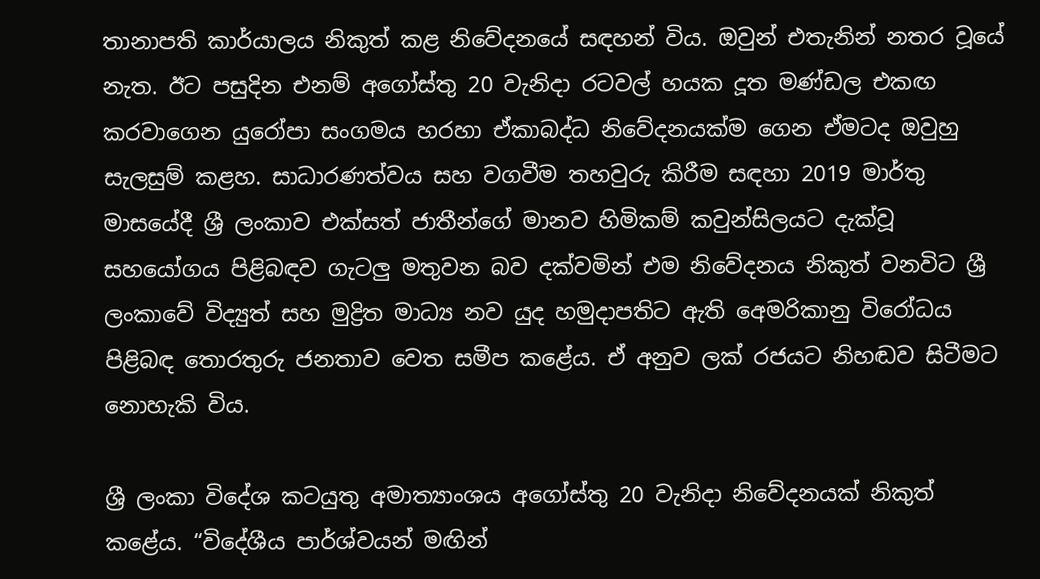තානාපති කාර්යාලය නිකුත් කළ නිවේදනයේ සඳහන් විය. ඔවුන් එතැනින් නතර වූයේ නැත. ඊට පසුදින එනම් අගෝස්තු 20 වැනිදා රටවල් හයක දූත මණ්ඩල එකඟ කරවාගෙන යුරෝපා සංගමය හරහා ඒකාබද්ධ නිවේදනයක්ම ගෙන ඒමටද ඔවුහු සැලසුම් කළහ. සාධාරණත්වය සහ වගවීම තහවුරු කිරීම සඳහා 2019 මාර්තු මාසයේදී ශ්‍රී ලංකාව එක්සත් ජාතීන්ගේ මානව හිමිකම් කවුන්සිලයට දැක්වූ සහයෝගය පිළිබඳව ගැටලු මතුවන බව දක්වමින් එම නිවේදනය නිකුත් වනවිට ශ්‍රී ලංකාවේ විද්‍යුත් සහ මුද්‍රිත මාධ්‍ය නව යුද හමුදාපතිට ඇති අ‍ෙමරිකානු විරෝධය පිළිබඳ තොරතුරු ජනතාව වෙත සමීප කළේය. ඒ අනුව ලක් රජයට නිහඬව සිටීමට නොහැකි විය.

ශ්‍රී ලංකා විදේශ කටයුතු අමාත්‍යාංශය අගෝස්තු 20 වැනිදා නිවේදනයක් නිකුත් කළේය. “විදේශීය පාර්ශ්වයන් මඟින්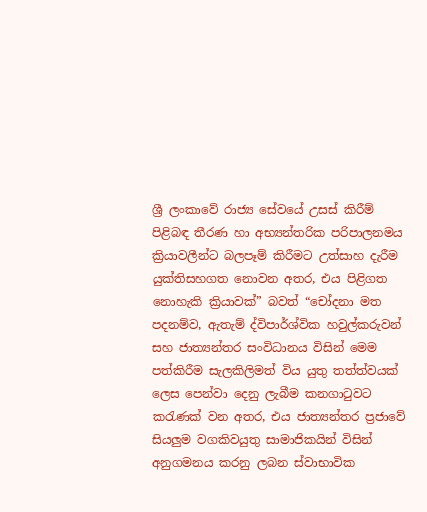ශ්‍රී ලංකාවේ රාජ්‍ය සේවයේ උසස් කිරීම් පිළිබඳ තීරණ හා අභ්‍යන්තරික පරිපාලනමය ක්‍රියාවලීන්ට බලපෑම් කිරීමට උත්සාහ දැරීම යුක්තිසහගත නොවන අතර, එය පිළිගත නොහැකි ක්‍රියාවක්” බවත් “චෝදනා මත පදනම්ව, ඇතැම් ද්විපාර්ශ්වික හවුල්කරුවන් සහ ජාත්‍යන්තර සංවිධානය විසින් මෙම පත්කිරීම සැලකිලිමත් විය යුතු තත්ත්වයක් ලෙස පෙන්වා දෙනු ලැබීම කනගාටුවට කරැණක් වන අතර, එය ජාත්‍යන්තර ප්‍රජාවේ සියලුම වගකිවයුතු සාමාජිකයින් විසින් අනුගමනය කරනු ලබන ස්වාභාවික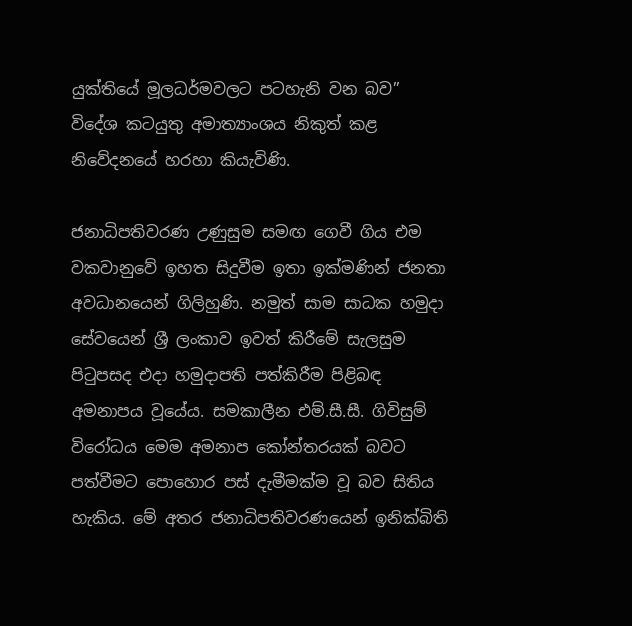යුක්තියේ මූලධර්මවලට පටහැනි වන බව” විදේශ කටයුතු අමාත්‍යාංශය නිකුත් කළ නිවේදනයේ හරහා කියැවිණි.

ජනාධිපතිවරණ උණුසුම සමඟ ගෙවී ගිය එම වකවානුවේ ඉහත සිදුවීම ඉතා ඉක්මණින් ජනතා අවධානයෙන් ගිලිහුණි. නමුත් සාම සාධක හමුදා සේවයෙන් ශ්‍රී ලංකාව ඉවත් කිරීමේ සැලසුම පිටුපසද එදා හමුදාපති පත්කිරීම පිළිබඳ අමනාපය වූයේය. සමකාලීන එම්.සී.සී. ගිවිසුම් විරෝධය මෙම අමනාප කෝන්තරයක් බවට පත්වීමට පොහොර පස් දැමීමක්ම වූ බව සිතිය හැකිය. මේ අතර ජනාධිපතිවරණයෙන් ඉනික්බිති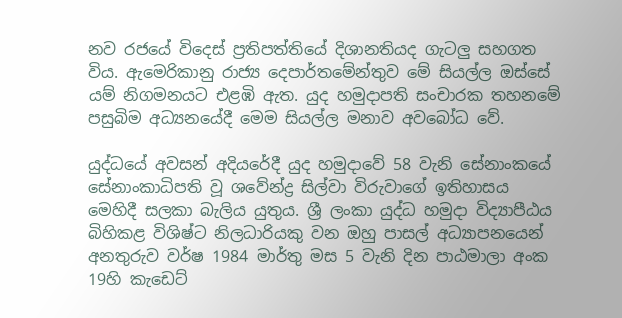නව රජයේ විදෙස් ප්‍රතිපත්තියේ දිශානතියද ගැටලු සහගත විය. ඇමෙරිකානු රාජ්‍ය දෙපාර්තමේන්තුව මේ සියල්ල ඔස්සේ යම් නිගමනයට එළඹි ඇත. යුද හමුදාපති සංචාරක තහනමේ පසුබිම අධ්‍යනයේදී මෙම සියල්ල මනාව අවබෝධ වේ.

යුද්ධයේ අවසන් අදියරේදී යුද හමුදාවේ 58 වැනි සේනාංකයේ සේනාංකාධිපති වූ ශවේන්ද්‍ර සිල්වා විරුවාගේ ඉතිහාසය මෙහිදී සලකා බැලිය යුතුය. ශ්‍රී ලංකා යුද්ධ හමුදා විද්‍යාපීඨය බිහිකළ විශිෂ්ට නිලධාරියකු වන ඔහු පාසල් අධ්‍යාපනයෙන් අනතුරුව වර්ෂ 1984 මාර්තු මස 5 වැනි දින පාඨමාලා අංක 19හි කැඩෙට්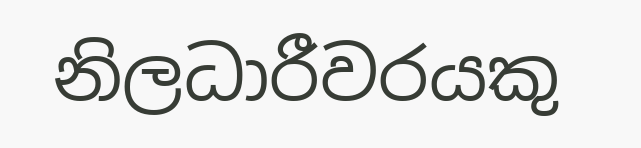නිලධාරීවරයකු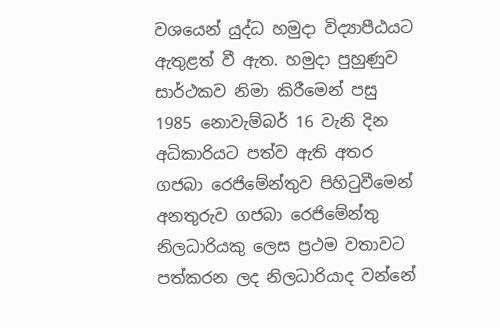වශයෙන් යුද්ධ හමුදා විද්‍යාපීඨයට ඇතුළත් වී ඇත. හමුදා පුහුණුව සාර්ථකව නිමා කිරීමෙන් පසු 1985 නොවැම්බර් 16 වැනි දින අධිකාරියට පත්ව ඇති අතර ගජබා රෙජිමේන්තුව පිහිටුවීමෙන් අනතුරුව ගජබා රෙජිමේන්තු නිලධාරියකු ලෙස ප්‍රථම වතාවට පත්කරන ලද නිලධාරියාද වන්නේ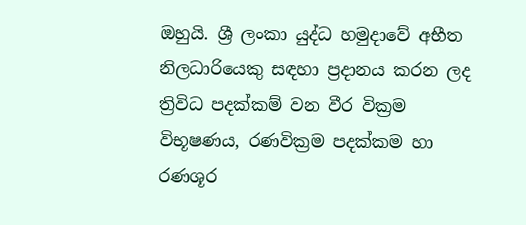ඔහුයි. ශ්‍රී ලංකා යුද්ධ හමුදාවේ අභීත නිලධාරියෙකු සඳහා ප්‍රදානය කරන ලද ත්‍රිවිධ පදක්කම් වන වීර වික්‍රම විභූෂණය, රණවික්‍රම පදක්කම හා රණශූර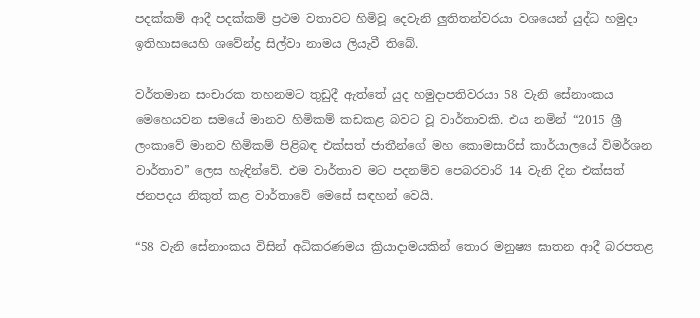පදක්කම් ආදී පදක්කම් ප්‍රථම වතාවට හිමිවූ දෙවැනි ලුතිතන්වරයා වශයෙන් යුද්ධ හමුදා ඉතිහාසයෙහි ශවේන්ද්‍ර සිල්වා නාමය ලියැවී තිබේ.

වර්තමාන සංචාරක තහනමට තුඩුදී ඇත්තේ යුද හමුදාපතිවරයා 58 වැනි සේනාංකය මෙහෙයවන සමයේ මානව හිමිකම් කඩකළ බවට වූ වාර්තාවකි. එය නමින් “2015 ශ්‍රී ලංකාවේ මානව හිමිකම් පිළිබඳ එක්සත් ජාතීන්ගේ මහ කොමසාරිස් කාර්යාලයේ විමර්ශන වාර්තාව” ලෙස හැඳින්වේ. එම වාර්තාව මට පදනම්ව පෙබරවාරි 14 වැනි දින එක්සත් ජනපදය නිකුත් කළ වාර්තාවේ මෙසේ සඳහන් වෙයි.

“58 වැනි සේනාංකය විසින් අධිකරණමය ක්‍රියාදාමයකින් තොර මනුෂ්‍ය ඝාතන ආදී බරපතළ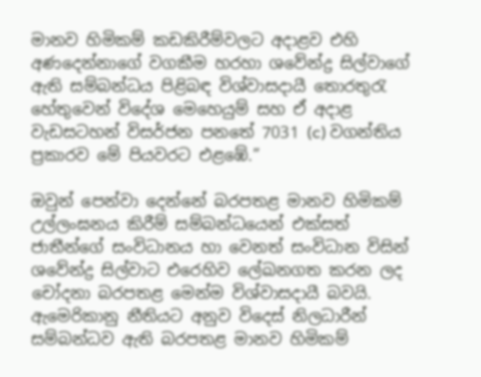මානව හිමිකම් කඩකිරීම්වලට අදාළව එහි අණදෙන්නාගේ වගකීම හරහා ශවේන්ද්‍ර සිල්වාගේ ඇති සම්බන්ධය පිළිබඳ විශ්වාසදායී තොරතුරැ හේතුවෙන් විදේශ මෙහෙයුම් සහ ඒ අදාළ වැඩසටහන් විසර්ජන පනතේ 7031 (c) වගන්තිය ප්‍රකාරව මේ පියවරට එළඹේ.”

ඔවුන් පෙන්වා දෙන්නේ බරපතළ මානව හිමිකම් උල්ලංඝනය කිරීම් සම්බන්ධයෙන් එක්සත් ජාතීන්ගේ සංවිධානය හා වෙනත් සංවිධාන විසින් ශවේන්ද්‍ර සිල්වාට එරෙහිව ලේඛනගත කරන ලද චෝදනා බරපතළ මෙන්ම විශ්වාසදායී බවයි. ඇමෙරිකානු නීතියට අනුව විදෙස් නිලධාරීන් සම්බන්ධව ඇති බරපතළ මානව හිමිකම්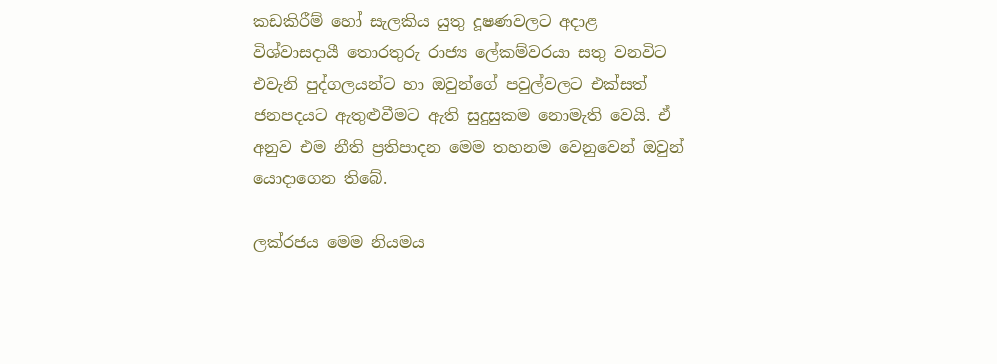කඩකිරීම් හෝ සැලකිය යුතු දූෂණවලට අදාළ විශ්වාසදායී තොරතුරු රාජ්‍ය ලේකම්වරයා සතු වනවිට එවැනි පුද්ගලයන්ට හා ඔවුන්ගේ පවුල්වලට එක්සත් ජනපදයට ඇතුළුවීමට ඇති සුදුසුකම නොමැති වෙයි. ඒ අනුව එම නීති ප්‍රතිපාදන මෙම තහනම වෙනුවෙන් ඔවුන් යොදාගෙන තිබේ.

ලක්රජය මෙම නියමය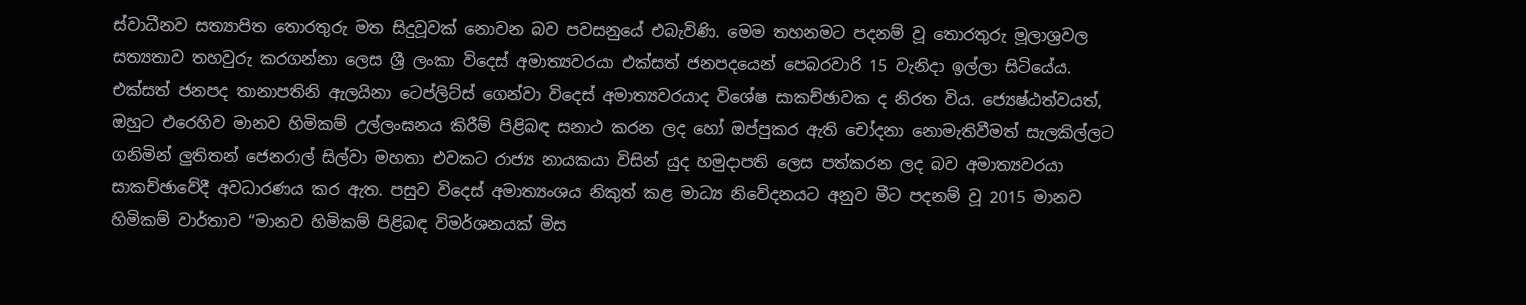ස්වාධීනව සත්‍යාපිත තොරතුරු මත සිදුවූවක් නොවන බව පවසනුයේ එබැවිණි. මෙම තහනමට පදනම් වූ තොරතුරු මූලාශ්‍රවල සත්‍යතාව තහවුරු කරගන්නා ලෙස ශ්‍රී ලංකා විදෙස් අමාත්‍යවරයා එක්සත් ජනපදයෙන් පෙබරවාරි 15 වැනිදා ඉල්ලා සිටියේය. එක්සත් ජනපද තානාපතිනි ඇලයිනා ටෙප්ලිට්ස් ගෙන්වා විදෙස් අමාත්‍යවරයාද විශේෂ සාකච්ඡාවක ද නිරත විය. ජ්‍යෙෂ්ඨත්වයත්, ඔහුට එරෙහිව මානව හිමිකම් උල්ලංඝනය කිරීම් පිළිබඳ සනාථ කරන ලද හෝ ඔප්පුකර ඇති චෝදනා නොමැතිවීමත් සැලකිල්ලට ගනිමින් ලුතිතන් ජෙනරාල් සිල්වා මහතා එවකට රාජ්‍ය නායකයා විසින් යුද හමුදාපති ලෙස පත්කරන ලද බව අමාත්‍යවරයා සාකච්ඡාවේදී අවධාරණය කර ඇත. පසුව විදෙස් අමාත්‍යංශය නිකුත් කළ මාධ්‍ය නිවේදනයට අනුව මීට පදනම් වූ 2015 මානව හිමිකම් වාර්තාව “මානව හිමිකම් පිළිබඳ විමර්ශනයක් මිස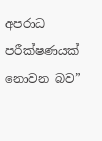අපරාධ පරීක්ෂණයක් නොවන බව”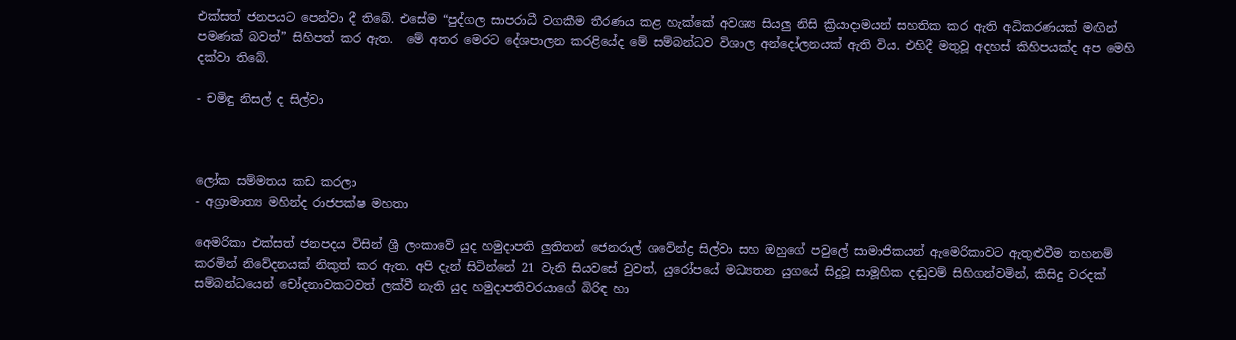එක්සත් ජනපයට පෙන්වා දී තිබේ. එසේම “පුද්ගල සාපරාධී වගකීම තීරණය කළ හැක්කේ අවශ්‍ය සියලු නිසි ක්‍රියාදාමයන් සහතික කර ඇති අධිකරණයක් මඟින් පමණක් බවත්” සිහිපත් කර ඇත.  මේ අතර මෙරට දේශපාලන කරළියේද මේ සම්බන්ධව විශාල අන්දෝලනයක් ඇති විය. එහිදී මතුවූ අදහස් කිහිපයක්ද අප මෙහි දක්වා තිබේ.

- චමිඳු නිසල් ද සිල්වා



ලෝක සම්මතය කඩ කරලා
- අග්‍රාමාත්‍ය මහින්ද රාජපක්ෂ මහතා

අ‍ෙමරිකා එක්සත් ජනපදය විසින් ශ්‍රී ලංකාවේ යුද හමුදාපති ලුතිතන් ජෙනරාල් ශවේන්ද්‍ර සිල්වා සහ ඔහුගේ පවුලේ සාමාජිකයන් ඇමෙරිකාවට ඇතුළුවීම තහනම් කරමින් නිවේදනයක් නිකුත් කර ඇත. අපි දැන් සිටින්නේ 21 වැනි සියවසේ වුවත්, යුරෝපයේ මධ්‍යතන යුගයේ සිදුවූ සාමූහික දඬුවම් සිහිගන්වමින්, කිසිදු වරදක් සම්බන්ධයෙන් චෝදනාවකටවත් ලක්වී නැති යුද හමුදාපතිවරයාගේ බිරිඳ හා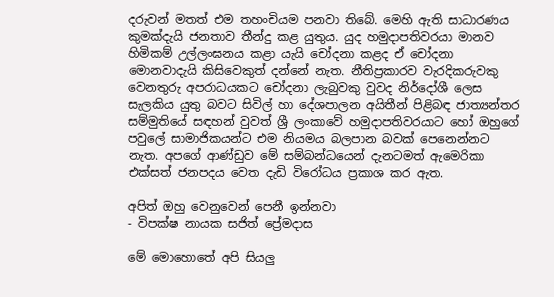දරුවන් මතත් එම තහංචියම පනවා තිබේ. මෙහි ඇති සාධාරණය කුමක්දැයි ජනතාව තීන්දු කළ යුතුය. යුද හමුදාපතිවරයා මානව හිමිකම් උල්ලංඝනය කළා යැයි චෝදනා කළද ඒ චෝදනා මොනවාදැයි කිසිවෙකුත් දන්නේ නැත. නීතිප්‍රකාරව වැරදිකරුවකු වෙනතුරු අපරාධයකට චෝදනා ලැබුවකු වුවද නිර්දෝශී ලෙස සැලකිය යුතු බවට සිවිල් හා දේශපාලන අයිතීන් පිළිබඳ ජාත්‍යන්තර සම්මුතියේ සඳහන් වුවත් ශ්‍රී ලංකාවේ හමුදාපතිවරයාට හෝ ඔහුගේ පවුලේ සාමාජිකයන්ට එම නියමය බලපාන බවක් පෙනෙන්නට නැත. අපගේ ආණ්ඩුව මේ සම්බන්ධයෙන් දැනටමත් ඇමෙරිකා එක්සත් ජනපදය වෙත දැඩි විරෝධය ප්‍රකාශ කර ඇත.

අපිත් ඔහු වෙනුවෙන් පෙනී ඉන්නවා
- විපක්ෂ නායක සජිත් ප්‍රේමදාස

මේ මොහොතේ අපි සියලු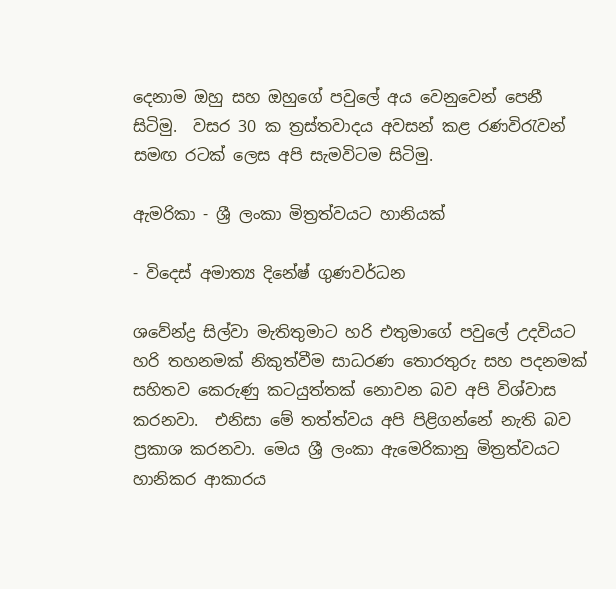දෙනාම ඔහු සහ ඔහුගේ පවුලේ අය වෙනුවෙන් පෙනී සිටිමු.  වසර 30 ක ත්‍රස්තවාදය අවසන් කළ රණවිරැවන් සමඟ රටක් ලෙස අපි සැමවිටම සිටිමු.

ඇමරිකා - ශ්‍රී ලංකා මිත්‍රත්වයට හානියක්

- විදෙස් අමාත්‍ය දිනේෂ් ගුණවර්ධන

ශවේන්ද්‍ර සිල්වා මැතිතුමාට හරි එතුමාගේ පවුලේ උදවියට හරි තහනමක් නිකුත්වීම සාධරණ තොරතුරු සහ පදනමක් සහිතව කෙරුණු කටයුත්තක් නොවන බව අපි විශ්වාස කරනවා.  එනිසා මේ තත්ත්වය අපි පිළිගන්නේ නැති බව ප්‍රකාශ කරනවා. මෙය ශ්‍රී ලංකා ඇමෙරිකානු මිත්‍රත්වයට හානිකර ආකාරය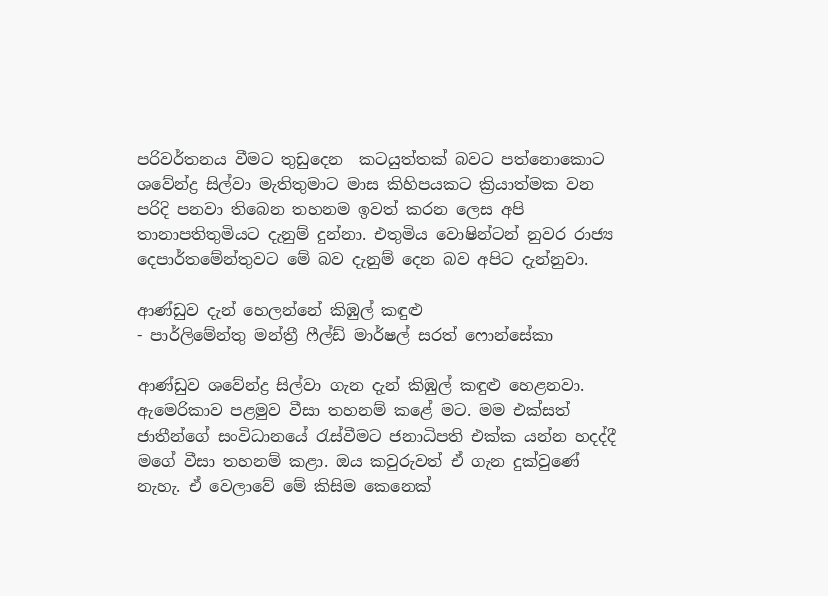පරිවර්තනය වීමට තුඩුදෙන  කටයුත්තක් බවට පත්නොකොට ශවේන්ද්‍ර සිල්වා මැතිතුමාට මාස කිහිපයකට ක්‍රියාත්මක වන පරිදි පනවා තිබෙන තහනම ඉවත් කරන ලෙස අපි තානාපතිතුමියට දැනුම් දුන්නා. එතුමිය වොෂින්ටන් නුවර රාජ්‍ය දෙපාර්තමේන්තුවට මේ බව දැනුම් දෙන බව අපිට දැන්නුවා.

ආණ්ඩුව දැන් හෙලන්නේ කිඹුල් කඳුළු
- පාර්ලිමේන්තු මන්ත්‍රී ෆීල්ඩ් මාර්ෂල් සරත් ෆොන්සේකා

ආණ්ඩුව ශවේන්ද්‍ර සිල්වා ගැන දැන් කිඹුල් කඳුළු හෙළනවා. ඇමෙරිකාව පළමුව වීසා තහනම් කළේ මට. මම එක්සත් ජාතීන්ගේ සංවිධානයේ රැස්වීමට ජනාධිපති එක්ක යන්න හදද්දී මගේ වීසා තහනම් කළා. ඔය කවුරුවත් ඒ ගැන දුක්වුණේ නැහැ. ඒ වෙලාවේ මේ කිසිම කෙනෙක්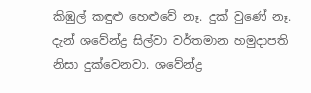කිඹුල් කඳුළු හෙළුවේ නෑ. දුක් වුණේ නෑ. දැන් ශවේන්ද්‍ර සිල්වා වර්තමාන හමුදාපති නිසා දුක්වෙනවා. ශවේන්ද්‍ර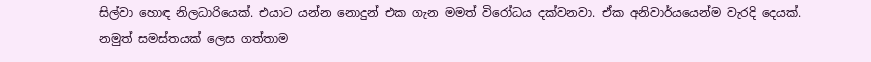සිල්වා හොඳ නිලධාරියෙක්. එයාට යන්න නොදුන් එක ගැන මමත් විරෝධය දක්වනවා. ඒක අනිවාර්යයෙන්ම වැරදි දෙයක්. නමුත් සමස්තයක් ලෙස ගත්තාම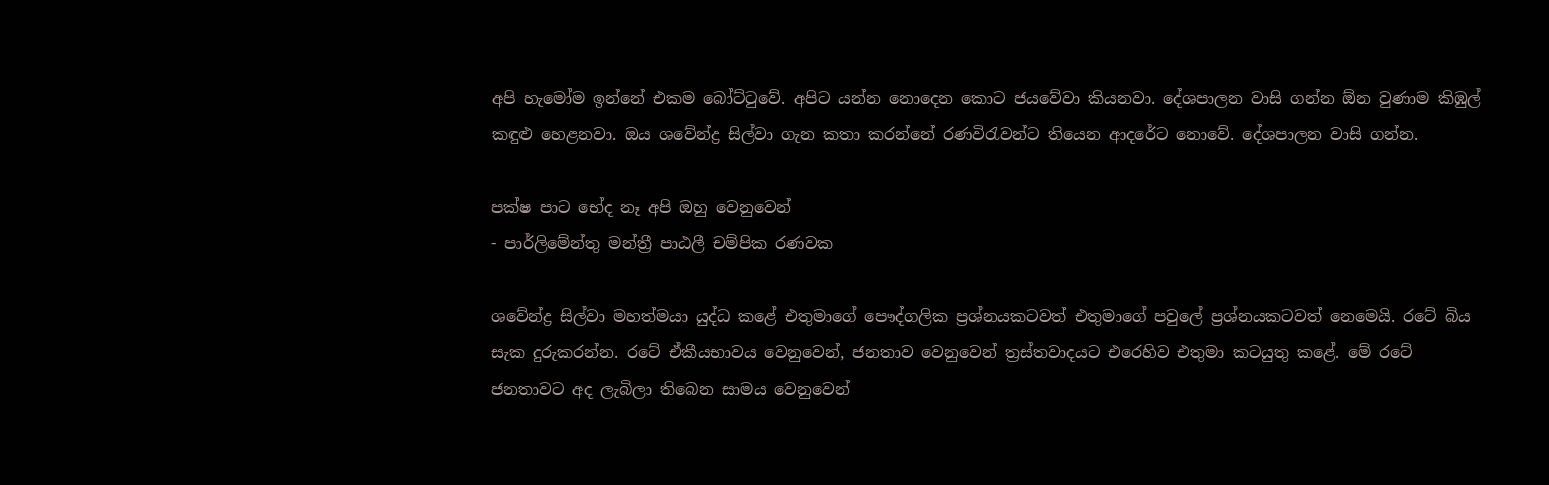අපි හැමෝම ඉන්නේ එකම බෝට්ටුවේ. අපිට යන්න නොදෙන කොට ජයවේවා කියනවා. දේශපාලන වාසි ගන්න ඕන වුණාම කිඹුල් කඳුළු හෙළනවා. ඔය ශවේන්ද්‍ර සිල්වා ගැන කතා කරන්නේ රණවිරැවන්ට තියෙන ආදරේට නොවේ. දේශපාලන වාසි ගන්න.

පක්ෂ පාට භේද නෑ අපි ඔහු වෙනුවෙන්
- පාර්ලිමේන්තු මන්ත්‍රී පාඨලී චම්පික රණවක

ශවේන්ද්‍ර සිල්වා මහත්මයා යුද්ධ කළේ එතුමාගේ පෞද්ගලික ප්‍රශ්නයකටවත් එතුමාගේ පවුලේ ප්‍රශ්නයකටවත් නෙමෙයි. රටේ බිය සැක දුරුකරන්න. රටේ ඒකීයභාවය වෙනුවෙන්, ජනතාව වෙනුවෙන් ත්‍රස්තවාදයට එරෙහිව එතුමා කටයුතු කළේ. මේ රටේ ජනතාවට අද ලැබිලා තිබෙන සාමය වෙනුවෙන්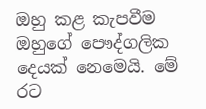ඔහු කළ කැපවීම ඔහුගේ පෞද්ගලික දෙයක් නෙමෙයි. මේ රට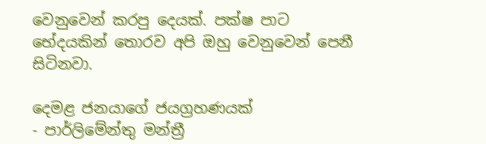වෙනුවෙන් කරපු දෙයක්. පක්ෂ පාට භේදයකින් තොරව අපි ඔහු වෙනුවෙන් පෙනී සිටිනවා.

දෙමළ ජනයාගේ ජයග්‍රහණයක්
- පාර්ලිමේන්තු මන්ත්‍රී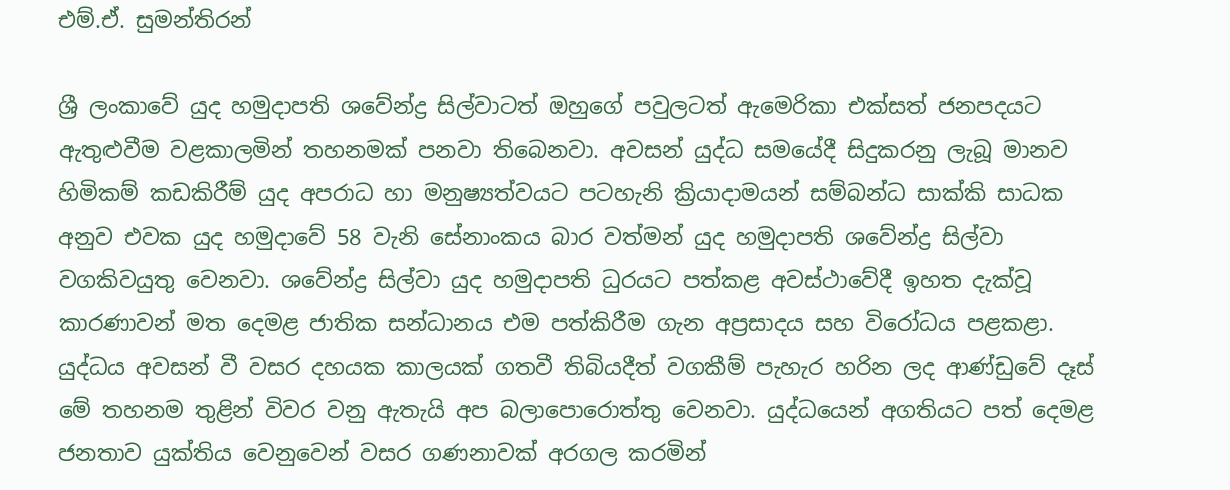එම්.ඒ. සුමන්තිරන්

ශ්‍රී ලංකාවේ යුද හමුදාපති ශවේන්ද්‍ර සිල්වාටත් ඔහුගේ පවුලටත් ඇමෙරිකා එක්සත් ජනපදයට ඇතුළුවීම වළකාලමින් තහනමක් පනවා තිබෙනවා. අවසන් යුද්ධ සමයේදී සිදුකරනු ලැබූ මානව හිමිකම් කඩකිරීම් යුද අපරාධ හා මනුෂ්‍යත්වයට පටහැනි ක්‍රියාදාමයන් සම්බන්ධ සාක්කි සාධක අනුව එවක යුද හමුදාවේ 58 වැනි සේනාංකය බාර වත්මන් යුද හමුදාපති ශවේන්ද්‍ර සිල්වා වගකිවයුතු වෙනවා. ශවේන්ද්‍ර සිල්වා යුද හමුදාපති ධුරයට පත්කළ අවස්ථාවේදී ඉහත දැක්වූ කාරණාවන් මත දෙමළ ජාතික සන්ධානය එම පත්කිරීම ගැන අප්‍රසාදය සහ විරෝධය පළකළා. යුද්ධය අවසන් වී වසර දහයක කාලයක් ගතවී තිබියදීත් වගකීම් පැහැර හරින ලද ආණ්ඩුවේ දෑස් මේ තහනම තුළින් විවර වනු ඇතැයි අප බලාපොරොත්තු වෙනවා. යුද්ධයෙන් අගතියට පත් දෙමළ ජනතාව යුක්තිය වෙනුවෙන් වසර ගණනාවක් අරගල කරමින්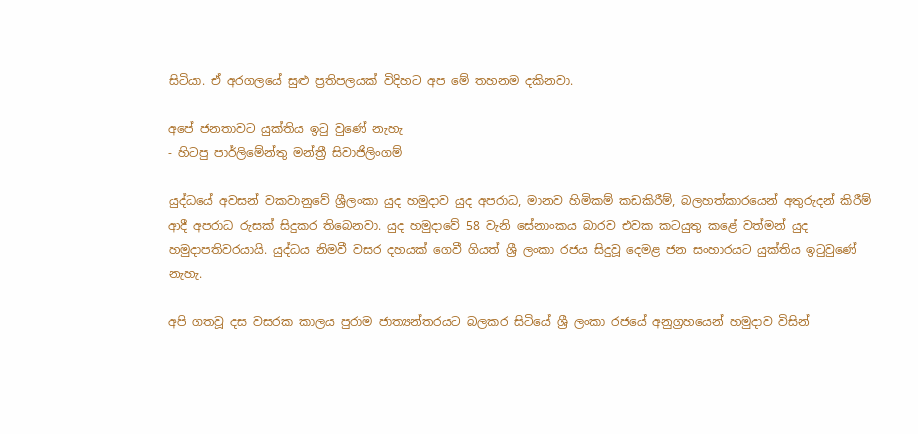සිටියා. ඒ අරගලයේ සුළු ප්‍රතිපලයක් විදිහට අප මේ තහනම දකිනවා.

අපේ ජනතාවට යුක්තිය ඉටු වුණේ නැහැ
- හිටපු පාර්ලිමේන්තු මන්ත්‍රී සිවාජිලිංගම්

යුද්ධයේ අවසන් වකවානුවේ ශ්‍රීලංකා යුද හමුදාව යුද අපරාධ, මානව හිමිකම් කඩකිරීම්, බලහත්කාරයෙන් අතුරුදන් කිරීම් ආදී අපරාධ රුසක් සිදුකර තිබෙනවා. යුද හමුදාවේ 58 වැනි සේනාංකය බාරව එවක කටයුතු කළේ වත්මන් යුද හමුදාපතිවරයායි. යුද්ධය නිමවී වසර දහයක් ගෙවී ගියත් ශ්‍රී ලංකා රජය සිදුවූ දෙමළ ජන සංහාරයට යුක්තිය ඉටුවුණේ නැහැ.

අපි ගතවූ දස වසරක කාලය පුරාම ජාත්‍යන්තරයට බලකර සිටියේ ශ්‍රී ලංකා රජයේ අනුග්‍රහයෙන් හමුදාව විසින්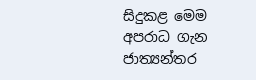සිදුකළ මෙම අපරාධ ගැන ජාත්‍යන්තර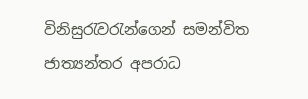විනිසුරැවරැන්ගෙන් සමන්විත ජාත්‍යන්තර අපරාධ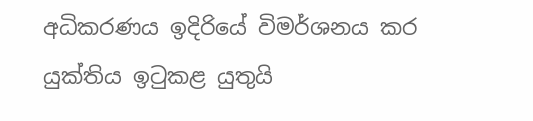අධිකරණය ඉදිරියේ විමර්ශනය කර යුක්තිය ඉටුකළ යුතුයි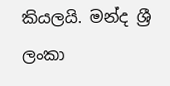කියලයි. මන්ද ශ්‍රී ලංකා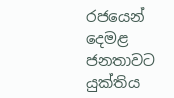රජයෙන් දෙමළ ජනතාවට යුක්තිය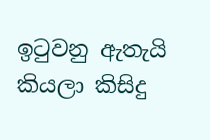ඉටුවනු ඇතැයි කියලා කිසිදු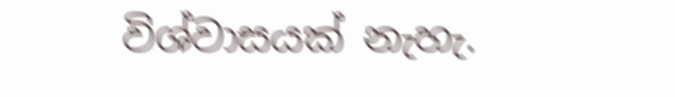විශ්වාසයක් නැහැ.